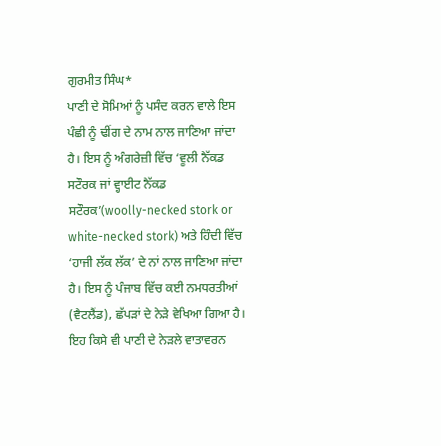ਗੁਰਮੀਤ ਸਿੰਘ*
ਪਾਣੀ ਦੇ ਸੋਮਿਆਂ ਨੂੰ ਪਸੰਦ ਕਰਨ ਵਾਲੇ ਇਸ ਪੰਛੀ ਨੂੰ ਢੀਂਗ ਦੇ ਨਾਮ ਨਾਲ ਜਾਣਿਆ ਜਾਂਦਾ ਹੈ। ਇਸ ਨੂੰ ਅੰਗਰੇਜ਼ੀ ਵਿੱਚ ‘ਵੂਲੀ ਨੈੱਕਡ ਸਟੌਰਕ ਜਾਂ ਵ੍ਹਾਈਟ ਨੈੱਕਡ ਸਟੌਰਕ’(woolly-necked stork or white-necked stork) ਅਤੇ ਹਿੰਦੀ ਵਿੱਚ ‘ਹਾਜੀ ਲੱਕ ਲੱਕ’ ਦੇ ਨਾਂ ਨਾਲ ਜਾਣਿਆ ਜਾਂਦਾ ਹੈ। ਇਸ ਨੂੰ ਪੰਜਾਬ ਵਿੱਚ ਕਈ ਨਮਧਰਤੀਆਂ (ਵੈਟਲੈਂਡ), ਛੱਪੜਾਂ ਦੇ ਨੇੜੇ ਵੇਖਿਆ ਗਿਆ ਹੈ। ਇਹ ਕਿਸੇ ਵੀ ਪਾਣੀ ਦੇ ਨੇੜਲੇ ਵਾਤਾਵਰਨ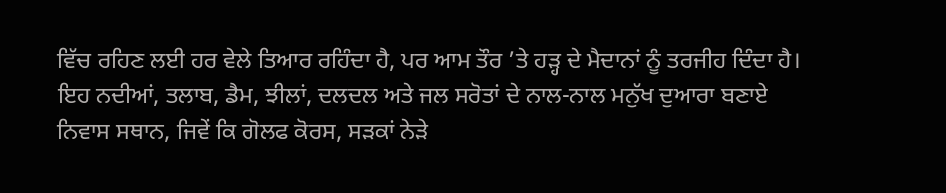ਵਿੱਚ ਰਹਿਣ ਲਈ ਹਰ ਵੇਲੇ ਤਿਆਰ ਰਹਿੰਦਾ ਹੈ, ਪਰ ਆਮ ਤੌਰ ’ਤੇ ਹੜ੍ਹ ਦੇ ਮੈਦਾਨਾਂ ਨੂੰ ਤਰਜੀਹ ਦਿੰਦਾ ਹੈ। ਇਹ ਨਦੀਆਂ, ਤਲਾਬ, ਡੈਮ, ਝੀਲਾਂ, ਦਲਦਲ ਅਤੇ ਜਲ ਸਰੋਤਾਂ ਦੇ ਨਾਲ-ਨਾਲ ਮਨੁੱਖ ਦੁਆਰਾ ਬਣਾਏ ਨਿਵਾਸ ਸਥਾਨ, ਜਿਵੇਂ ਕਿ ਗੋਲਫ ਕੋਰਸ, ਸੜਕਾਂ ਨੇੜੇ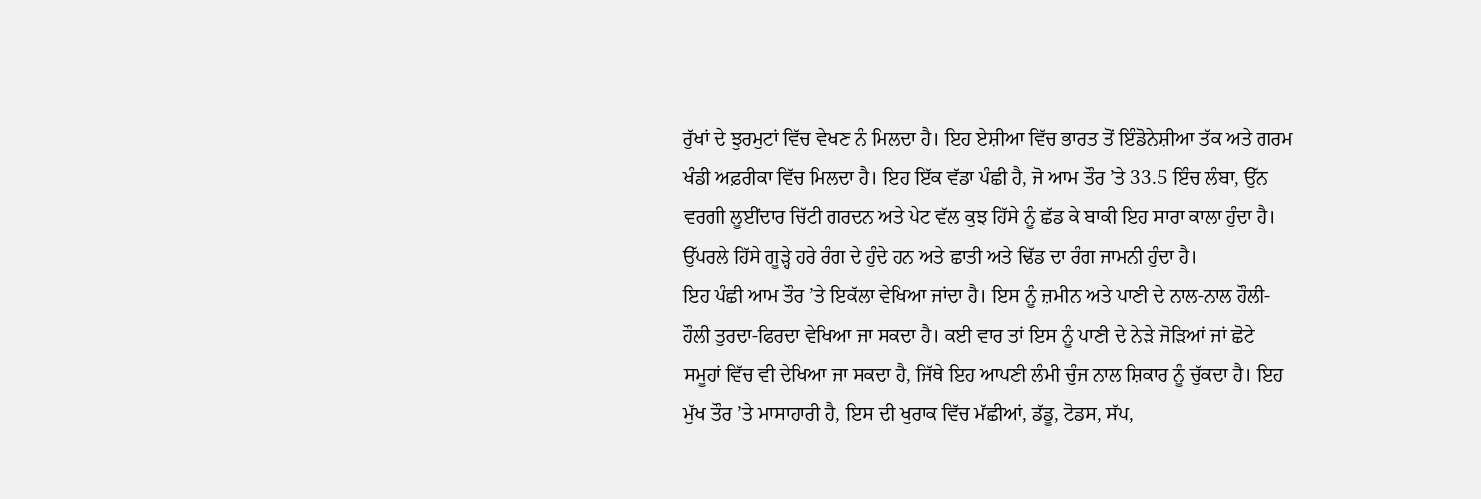ਰੁੱਖਾਂ ਦੇ ਝੁਰਮੁਟਾਂ ਵਿੱਚ ਵੇਖਣ ਨੰ ਮਿਲਦਾ ਹੈ। ਇਹ ਏਸ਼ੀਆ ਵਿੱਚ ਭਾਰਤ ਤੋਂ ਇੰਡੋਨੇਸ਼ੀਆ ਤੱਕ ਅਤੇ ਗਰਮ ਖੰਡੀ ਅਫ਼ਰੀਕਾ ਵਿੱਚ ਮਿਲਦਾ ਹੈ। ਇਹ ਇੱਕ ਵੱਡਾ ਪੰਛੀ ਹੈ, ਜੋ ਆਮ ਤੌਰ ’ਤੇ 33.5 ਇੰਚ ਲੰਬਾ, ਉੱਨ ਵਰਗੀ ਲੂਈਂਦਾਰ ਚਿੱਟੀ ਗਰਦਨ ਅਤੇ ਪੇਟ ਵੱਲ ਕੁਝ ਹਿੱਸੇ ਨੂੰ ਛੱਡ ਕੇ ਬਾਕੀ ਇਹ ਸਾਰਾ ਕਾਲਾ ਹੁੰਦਾ ਹੈ। ਉੱਪਰਲੇ ਹਿੱਸੇ ਗੂੜ੍ਹੇ ਹਰੇ ਰੰਗ ਦੇ ਹੁੰਦੇ ਹਨ ਅਤੇ ਛਾਤੀ ਅਤੇ ਢਿੱਡ ਦਾ ਰੰਗ ਜਾਮਨੀ ਹੁੰਦਾ ਹੈ।
ਇਹ ਪੰਛੀ ਆਮ ਤੌਰ ’ਤੇ ਇਕੱਲਾ ਵੇਖਿਆ ਜਾਂਦਾ ਹੈ। ਇਸ ਨੂੰ ਜ਼ਮੀਨ ਅਤੇ ਪਾਣੀ ਦੇ ਨਾਲ-ਨਾਲ ਹੌਲੀ-ਹੌਲੀ ਤੁਰਦਾ-ਫਿਰਦਾ ਵੇਖਿਆ ਜਾ ਸਕਦਾ ਹੈ। ਕਈ ਵਾਰ ਤਾਂ ਇਸ ਨੂੰ ਪਾਣੀ ਦੇ ਨੇੜੇ ਜੋੜਿਆਂ ਜਾਂ ਛੋਟੇ ਸਮੂਹਾਂ ਵਿੱਚ ਵੀ ਦੇਖਿਆ ਜਾ ਸਕਦਾ ਹੈ, ਜਿੱਥੇ ਇਹ ਆਪਣੀ ਲੰਮੀ ਚੁੰਜ ਨਾਲ ਸ਼ਿਕਾਰ ਨੂੰ ਚੁੱਕਦਾ ਹੈ। ਇਹ ਮੁੱਖ ਤੌਰ ’ਤੇ ਮਾਸਾਹਾਰੀ ਹੈ, ਇਸ ਦੀ ਖੁਰਾਕ ਵਿੱਚ ਮੱਛੀਆਂ, ਡੱਡੂ, ਟੋਡਸ, ਸੱਪ,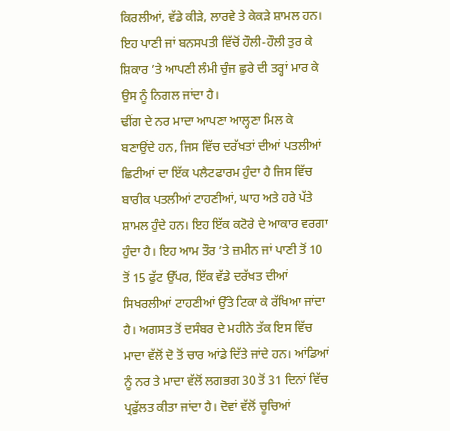ਕਿਰਲੀਆਂ, ਵੱਡੇ ਕੀੜੇ, ਲਾਰਵੇ ਤੇ ਕੇਕੜੇ ਸ਼ਾਮਲ ਹਨ। ਇਹ ਪਾਣੀ ਜਾਂ ਬਨਸਪਤੀ ਵਿੱਚੋਂ ਹੌਲੀ-ਹੌਲੀ ਤੁਰ ਕੇ ਸ਼ਿਕਾਰ ’ਤੇ ਆਪਣੀ ਲੰਮੀ ਚੁੰਜ ਛੁਰੇ ਦੀ ਤਰ੍ਹਾਂ ਮਾਰ ਕੇ ਉਸ ਨੂੰ ਨਿਗਲ ਜਾਂਦਾ ਹੈ।
ਢੀਂਗ ਦੇ ਨਰ ਮਾਦਾ ਆਪਣਾ ਆਲ੍ਹਣਾ ਮਿਲ ਕੇ ਬਣਾਉਂਦੇ ਹਨ, ਜਿਸ ਵਿੱਚ ਦਰੱਖਤਾਂ ਦੀਆਂ ਪਤਲੀਆਂ ਛਿਟੀਆਂ ਦਾ ਇੱਕ ਪਲੈਟਫਾਰਮ ਹੁੰਦਾ ਹੈ ਜਿਸ ਵਿੱਚ ਬਾਰੀਕ ਪਤਲੀਆਂ ਟਾਹਣੀਆਂ, ਘਾਹ ਅਤੇ ਹਰੇ ਪੱਤੇ ਸ਼ਾਮਲ ਹੁੰਦੇ ਹਨ। ਇਹ ਇੱਕ ਕਟੋਰੇ ਦੇ ਆਕਾਰ ਵਰਗਾ ਹੁੰਦਾ ਹੈ। ਇਹ ਆਮ ਤੌਰ ’ਤੇ ਜ਼ਮੀਨ ਜਾਂ ਪਾਣੀ ਤੋਂ 10 ਤੋਂ 15 ਫੁੱਟ ਉੱਪਰ, ਇੱਕ ਵੱਡੇ ਦਰੱਖਤ ਦੀਆਂ ਸਿਖਰਲੀਆਂ ਟਾਹਣੀਆਂ ਉੱਤੇ ਟਿਕਾ ਕੇ ਰੱਖਿਆ ਜਾਂਦਾ ਹੈ। ਅਗਸਤ ਤੋਂ ਦਸੰਬਰ ਦੇ ਮਹੀਨੇ ਤੱਕ ਇਸ ਵਿੱਚ ਮਾਦਾ ਵੱਲੋਂ ਦੋ ਤੋਂ ਚਾਰ ਆਂਡੇ ਦਿੱਤੇ ਜਾਂਦੇ ਹਨ। ਆਂਡਿਆਂ ਨੂੰ ਨਰ ਤੇ ਮਾਦਾ ਵੱਲੋਂ ਲਗਭਗ 30 ਤੋਂ 31 ਦਿਨਾਂ ਵਿੱਚ ਪ੍ਰਫੁੱਲਤ ਕੀਤਾ ਜਾਂਦਾ ਹੈ। ਦੋਵਾਂ ਵੱਲੋਂ ਚੂਚਿਆਂ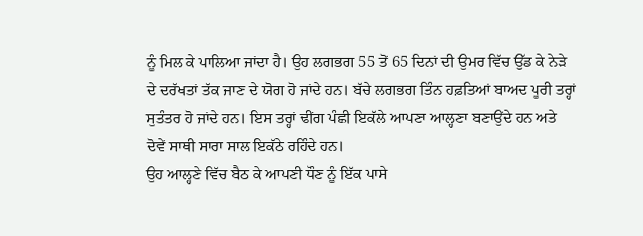ਨੂੰ ਮਿਲ ਕੇ ਪਾਲਿਆ ਜਾਂਦਾ ਹੈ। ਉਹ ਲਗਭਗ 55 ਤੋਂ 65 ਦਿਨਾਂ ਦੀ ਉਮਰ ਵਿੱਚ ਉੱਡ ਕੇ ਨੇੜੇ ਦੇ ਦਰੱਖਤਾਂ ਤੱਕ ਜਾਣ ਦੇ ਯੋਗ ਹੋ ਜਾਂਦੇ ਹਨ। ਬੱਚੇ ਲਗਭਗ ਤਿੰਨ ਹਫ਼ਤਿਆਂ ਬਾਅਦ ਪੂਰੀ ਤਰ੍ਹਾਂ ਸੁਤੰਤਰ ਹੋ ਜਾਂਦੇ ਹਨ। ਇਸ ਤਰ੍ਹਾਂ ਢੀਂਗ ਪੰਛੀ ਇਕੱਲੇ ਆਪਣਾ ਆਲ੍ਹਣਾ ਬਣਾਉਂਦੇ ਹਨ ਅਤੇ ਦੋਵੇਂ ਸਾਥੀ ਸਾਰਾ ਸਾਲ ਇਕੱਠੇ ਰਹਿੰਦੇ ਹਨ।
ਉਹ ਆਲ੍ਹਣੇ ਵਿੱਚ ਬੈਠ ਕੇ ਆਪਣੀ ਧੌਣ ਨੂੰ ਇੱਕ ਪਾਸੇ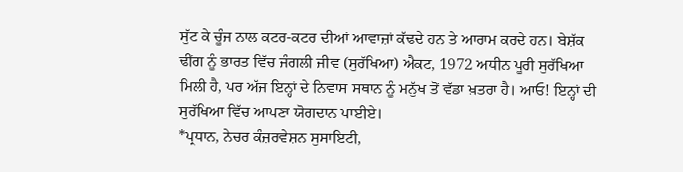ਸੁੱਟ ਕੇ ਚੂੰਜ ਨਾਲ ਕਟਰ-ਕਟਰ ਦੀਆਂ ਆਵਾਜ਼ਾਂ ਕੱਢਦੇ ਹਨ ਤੇ ਆਰਾਮ ਕਰਦੇ ਹਨ। ਬੇਸ਼ੱਕ ਢੀਂਗ ਨੂੰ ਭਾਰਤ ਵਿੱਚ ਜੰਗਲੀ ਜੀਵ (ਸੁਰੱਖਿਆ) ਐਕਟ, 1972 ਅਧੀਨ ਪੂਰੀ ਸੁਰੱਖਿਆ ਮਿਲੀ ਹੈ, ਪਰ ਅੱਜ ਇਨ੍ਹਾਂ ਦੇ ਨਿਵਾਸ ਸਥਾਨ ਨੂੰ ਮਨੁੱਖ ਤੋਂ ਵੱਡਾ ਖ਼ਤਰਾ ਹੈ। ਆਓ! ਇਨ੍ਹਾਂ ਦੀ ਸੁਰੱਖਿਆ ਵਿੱਚ ਆਪਣਾ ਯੋਗਦਾਨ ਪਾਈਏ।
*ਪ੍ਰਧਾਨ, ਨੇਚਰ ਕੰਜ਼ਰਵੇਸ਼ਨ ਸੁਸਾਇਟੀ,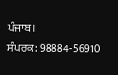ਪੰਜਾਬ।
ਸੰਪਰਕ: 98884-56910